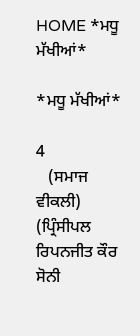HOME *ਮਧੂ ਮੱਖੀਆਂ*

*ਮਧੂ ਮੱਖੀਆਂ*

4
   (ਸਮਾਜ ਵੀਕਲੀ)   (ਪ੍ਰਿੰਸੀਪਲ ਰਿਪਨਜੀਤ ਕੌਰ ਸੋਨੀ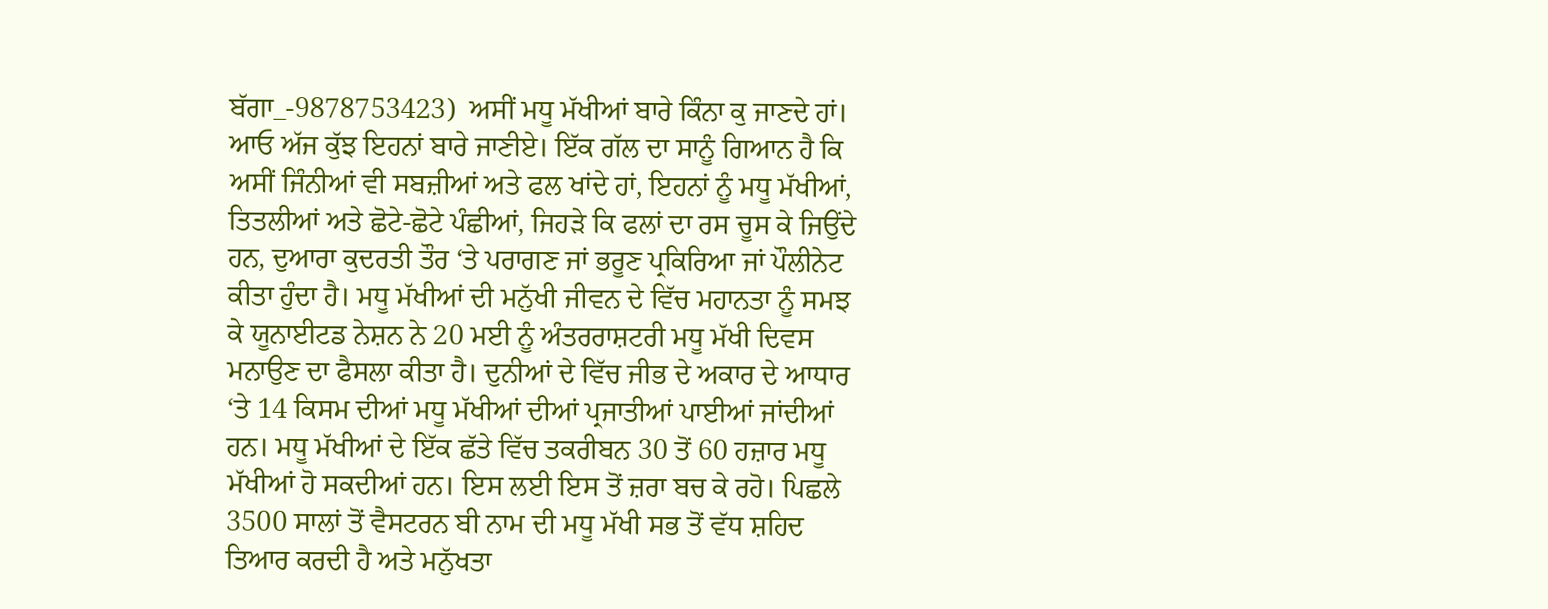ਬੱਗਾ_-9878753423)  ਅਸੀਂ ਮਧੂ ਮੱਖੀਆਂ ਬਾਰੇ ਕਿੰਨਾ ਕੁ ਜਾਣਦੇ ਹਾਂ। ਆਓ ਅੱਜ ਕੁੱਝ ਇਹਨਾਂ ਬਾਰੇ ਜਾਣੀਏ। ਇੱਕ ਗੱਲ ਦਾ ਸਾਨੂੰ ਗਿਆਨ ਹੈ ਕਿ ਅਸੀਂ ਜਿੰਨੀਆਂ ਵੀ ਸਬਜ਼ੀਆਂ ਅਤੇ ਫਲ ਖਾਂਦੇ ਹਾਂ, ਇਹਨਾਂ ਨੂੰ ਮਧੂ ਮੱਖੀਆਂ, ਤਿਤਲੀਆਂ ਅਤੇ ਛੋਟੇ-ਛੋਟੇ ਪੰਛੀਆਂ, ਜਿਹੜੇ ਕਿ ਫਲਾਂ ਦਾ ਰਸ ਚੂਸ ਕੇ ਜਿਉਂਦੇ ਹਨ, ਦੁਆਰਾ ਕੁਦਰਤੀ ਤੌਰ ‘ਤੇ ਪਰਾਗਣ ਜਾਂ ਭਰੂਣ ਪ੍ਰਕਿਰਿਆ ਜਾਂ ਪੌਲੀਨੇਟ ਕੀਤਾ ਹੁੰਦਾ ਹੈ। ਮਧੂ ਮੱਖੀਆਂ ਦੀ ਮਨੁੱਖੀ ਜੀਵਨ ਦੇ ਵਿੱਚ ਮਹਾਨਤਾ ਨੂੰ ਸਮਝ ਕੇ ਯੂਨਾਈਟਡ ਨੇਸ਼ਨ ਨੇ 20 ਮਈ ਨੂੰ ਅੰਤਰਰਾਸ਼ਟਰੀ ਮਧੂ ਮੱਖੀ ਦਿਵਸ ਮਨਾਉਣ ਦਾ ਫੈਸਲਾ ਕੀਤਾ ਹੈ। ਦੁਨੀਆਂ ਦੇ ਵਿੱਚ ਜੀਭ ਦੇ ਅਕਾਰ ਦੇ ਆਧਾਰ ‘ਤੇ 14 ਕਿਸਮ ਦੀਆਂ ਮਧੂ ਮੱਖੀਆਂ ਦੀਆਂ ਪ੍ਰਜਾਤੀਆਂ ਪਾਈਆਂ ਜਾਂਦੀਆਂ ਹਨ। ਮਧੂ ਮੱਖੀਆਂ ਦੇ ਇੱਕ ਛੱਤੇ ਵਿੱਚ ਤਕਰੀਬਨ 30 ਤੋਂ 60 ਹਜ਼ਾਰ ਮਧੂ ਮੱਖੀਆਂ ਹੋ ਸਕਦੀਆਂ ਹਨ। ਇਸ ਲਈ ਇਸ ਤੋਂ ਜ਼ਰਾ ਬਚ ਕੇ ਰਹੋ। ਪਿਛਲੇ 3500 ਸਾਲਾਂ ਤੋਂ ਵੈਸਟਰਨ ਬੀ ਨਾਮ ਦੀ ਮਧੂ ਮੱਖੀ ਸਭ ਤੋਂ ਵੱਧ ਸ਼ਹਿਦ ਤਿਆਰ ਕਰਦੀ ਹੈ ਅਤੇ ਮਨੁੱਖਤਾ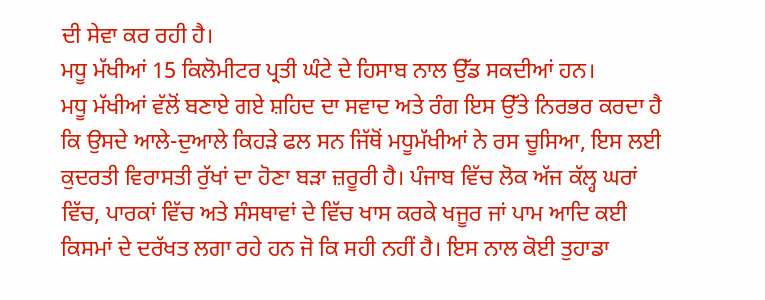ਦੀ ਸੇਵਾ ਕਰ ਰਹੀ ਹੈ।
ਮਧੂ ਮੱਖੀਆਂ 15 ਕਿਲੋਮੀਟਰ ਪ੍ਰਤੀ ਘੰਟੇ ਦੇ ਹਿਸਾਬ ਨਾਲ ਉੱਡ ਸਕਦੀਆਂ ਹਨ।
ਮਧੂ ਮੱਖੀਆਂ ਵੱਲੋਂ ਬਣਾਏ ਗਏ ਸ਼ਹਿਦ ਦਾ ਸਵਾਦ ਅਤੇ ਰੰਗ ਇਸ ਉੱਤੇ ਨਿਰਭਰ ਕਰਦਾ ਹੈ ਕਿ ਉਸਦੇ ਆਲੇ-ਦੁਆਲੇ ਕਿਹੜੇ ਫਲ ਸਨ ਜਿੱਥੋਂ ਮਧੂਮੱਖੀਆਂ ਨੇ ਰਸ ਚੂਸਿਆ, ਇਸ ਲਈ ਕੁਦਰਤੀ ਵਿਰਾਸਤੀ ਰੁੱਖਾਂ ਦਾ ਹੋਣਾ ਬੜਾ ਜ਼ਰੂਰੀ ਹੈ। ਪੰਜਾਬ ਵਿੱਚ ਲੋਕ ਅੱਜ ਕੱਲ੍ਹ ਘਰਾਂ ਵਿੱਚ, ਪਾਰਕਾਂ ਵਿੱਚ ਅਤੇ ਸੰਸਥਾਵਾਂ ਦੇ ਵਿੱਚ ਖਾਸ ਕਰਕੇ ਖਜੂਰ ਜਾਂ ਪਾਮ ਆਦਿ ਕਈ ਕਿਸਮਾਂ ਦੇ ਦਰੱਖਤ ਲਗਾ ਰਹੇ ਹਨ ਜੋ ਕਿ ਸਹੀ ਨਹੀਂ ਹੈ। ਇਸ ਨਾਲ ਕੋਈ ਤੁਹਾਡਾ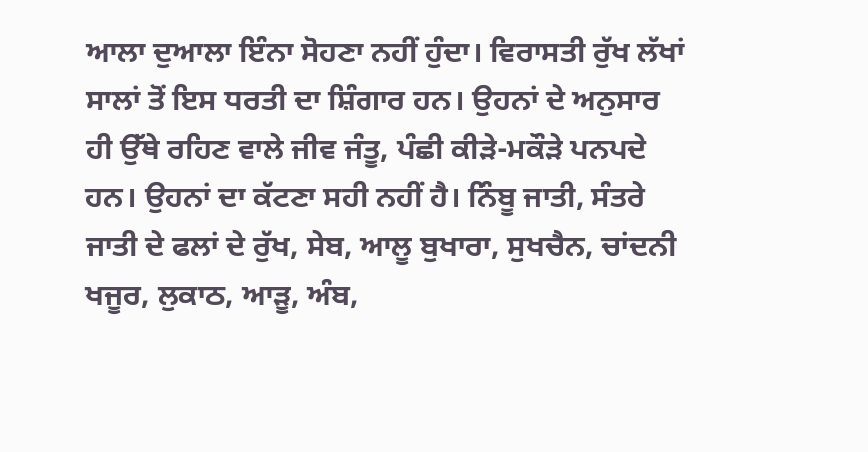ਆਲਾ ਦੁਆਲਾ ਇੰਨਾ ਸੋਹਣਾ ਨਹੀਂ ਹੁੰਦਾ। ਵਿਰਾਸਤੀ ਰੁੱਖ ਲੱਖਾਂ ਸਾਲਾਂ ਤੋਂ ਇਸ ਧਰਤੀ ਦਾ ਸ਼ਿੰਗਾਰ ਹਨ। ਉਹਨਾਂ ਦੇ ਅਨੁਸਾਰ ਹੀ ਉੱਥੇ ਰਹਿਣ ਵਾਲੇ ਜੀਵ ਜੰਤੂ, ਪੰਛੀ ਕੀੜੇ-ਮਕੌੜੇ ਪਨਪਦੇ ਹਨ। ਉਹਨਾਂ ਦਾ ਕੱਟਣਾ ਸਹੀ ਨਹੀਂ ਹੈ। ਨਿੰਬੂ ਜਾਤੀ, ਸੰਤਰੇ ਜਾਤੀ ਦੇ ਫਲਾਂ ਦੇ ਰੁੱਖ, ਸੇਬ, ਆਲੂ ਬੁਖਾਰਾ, ਸੁਖਚੈਨ, ਚਾਂਦਨੀ ਖਜੂਰ, ਲੁਕਾਠ, ਆੜੂ, ਅੰਬ,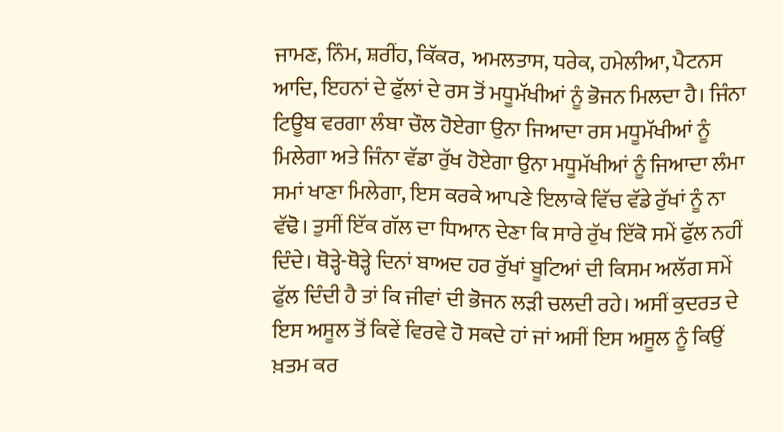ਜਾਮਣ, ਨਿੰਮ, ਸ਼ਰੀਂਹ, ਕਿੱਕਰ,  ਅਮਲਤਾਸ, ਧਰੇਕ, ਹਮੇਲੀਆ, ਪੈਟਨਸ ਆਦਿ, ਇਹਨਾਂ ਦੇ ਫੁੱਲਾਂ ਦੇ ਰਸ ਤੋਂ ਮਧੂਮੱਖੀਆਂ ਨੂੰ ਭੋਜਨ ਮਿਲਦਾ ਹੈ। ਜਿੰਨਾ ਟਿਊਬ ਵਰਗਾ ਲੰਬਾ ਚੌਲ ਹੋਏਗਾ ਉਨਾ ਜਿਆਦਾ ਰਸ ਮਧੂਮੱਖੀਆਂ ਨੂੰ ਮਿਲੇਗਾ ਅਤੇ ਜਿੰਨਾ ਵੱਡਾ ਰੁੱਖ ਹੋਏਗਾ ਉਨਾ ਮਧੂਮੱਖੀਆਂ ਨੂੰ ਜਿਆਦਾ ਲੰਮਾ ਸਮਾਂ ਖਾਣਾ ਮਿਲੇਗਾ, ਇਸ ਕਰਕੇ ਆਪਣੇ ਇਲਾਕੇ ਵਿੱਚ ਵੱਡੇ ਰੁੱਖਾਂ ਨੂੰ ਨਾ ਵੱਢੋ। ਤੁਸੀਂ ਇੱਕ ਗੱਲ ਦਾ ਧਿਆਨ ਦੇਣਾ ਕਿ ਸਾਰੇ ਰੁੱਖ ਇੱਕੋ ਸਮੇਂ ਫੁੱਲ ਨਹੀਂ ਦਿੰਦੇ। ਥੋੜ੍ਹੇ-ਥੋੜ੍ਹੇ ਦਿਨਾਂ ਬਾਅਦ ਹਰ ਰੁੱਖਾਂ ਬੂਟਿਆਂ ਦੀ ਕਿਸਮ ਅਲੱਗ ਸਮੇਂ ਫੁੱਲ ਦਿੰਦੀ ਹੈ ਤਾਂ ਕਿ ਜੀਵਾਂ ਦੀ ਭੋਜਨ ਲੜੀ ਚਲਦੀ ਰਹੇ। ਅਸੀਂ ਕੁਦਰਤ ਦੇ ਇਸ ਅਸੂਲ ਤੋਂ ਕਿਵੇਂ ਵਿਰਵੇ ਹੋ ਸਕਦੇ ਹਾਂ ਜਾਂ ਅਸੀਂ ਇਸ ਅਸੂਲ ਨੂੰ ਕਿਉਂ ਖ਼ਤਮ ਕਰ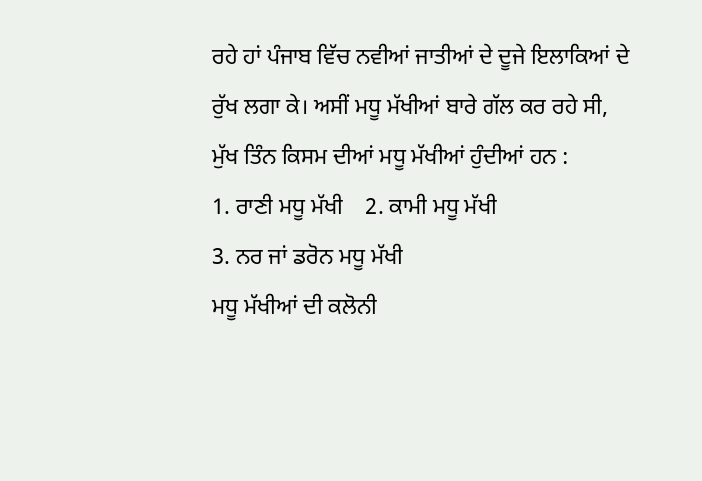ਰਹੇ ਹਾਂ ਪੰਜਾਬ ਵਿੱਚ ਨਵੀਆਂ ਜਾਤੀਆਂ ਦੇ ਦੂਜੇ ਇਲਾਕਿਆਂ ਦੇ ਰੁੱਖ ਲਗਾ ਕੇ। ਅਸੀਂ ਮਧੂ ਮੱਖੀਆਂ ਬਾਰੇ ਗੱਲ ਕਰ ਰਹੇ ਸੀ,
ਮੁੱਖ ਤਿੰਨ ਕਿਸਮ ਦੀਆਂ ਮਧੂ ਮੱਖੀਆਂ ਹੁੰਦੀਆਂ ਹਨ :
1. ਰਾਣੀ ਮਧੂ ਮੱਖੀ    2. ਕਾਮੀ ਮਧੂ ਮੱਖੀ
3. ਨਰ ਜਾਂ ਡਰੋਨ ਮਧੂ ਮੱਖੀ
ਮਧੂ ਮੱਖੀਆਂ ਦੀ ਕਲੋਨੀ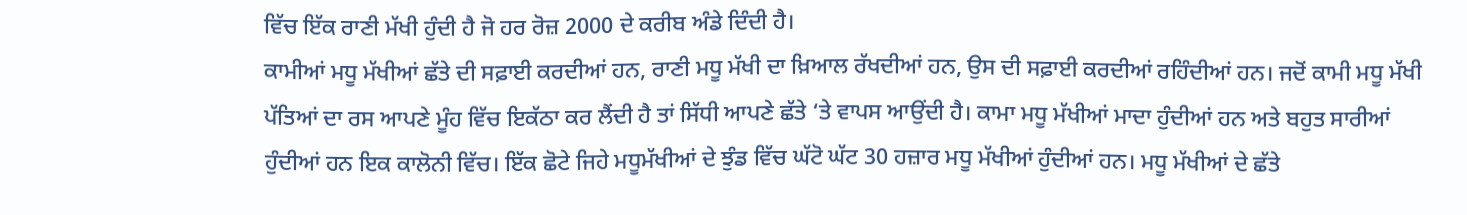ਵਿੱਚ ਇੱਕ ਰਾਣੀ ਮੱਖੀ ਹੁੰਦੀ ਹੈ ਜੋ ਹਰ ਰੋਜ਼ 2000 ਦੇ ਕਰੀਬ ਅੰਡੇ ਦਿੰਦੀ ਹੈ।
ਕਾਮੀਆਂ ਮਧੂ ਮੱਖੀਆਂ ਛੱਤੇ ਦੀ ਸਫ਼ਾਈ ਕਰਦੀਆਂ ਹਨ, ਰਾਣੀ ਮਧੂ ਮੱਖੀ ਦਾ ਖ਼ਿਆਲ ਰੱਖਦੀਆਂ ਹਨ, ਉਸ ਦੀ ਸਫ਼ਾਈ ਕਰਦੀਆਂ ਰਹਿੰਦੀਆਂ ਹਨ। ਜਦੋਂ ਕਾਮੀ ਮਧੂ ਮੱਖੀ ਪੱਤਿਆਂ ਦਾ ਰਸ ਆਪਣੇ ਮੂੰਹ ਵਿੱਚ ਇਕੱਠਾ ਕਰ ਲੈਂਦੀ ਹੈ ਤਾਂ ਸਿੱਧੀ ਆਪਣੇ ਛੱਤੇ ‘ਤੇ ਵਾਪਸ ਆਉਂਦੀ ਹੈ। ਕਾਮਾ ਮਧੂ ਮੱਖੀਆਂ ਮਾਦਾ ਹੁੰਦੀਆਂ ਹਨ ਅਤੇ ਬਹੁਤ ਸਾਰੀਆਂ ਹੁੰਦੀਆਂ ਹਨ ਇਕ ਕਾਲੋਨੀ ਵਿੱਚ। ਇੱਕ ਛੋਟੇ ਜਿਹੇ ਮਧੂਮੱਖੀਆਂ ਦੇ ਝੁੰਡ ਵਿੱਚ ਘੱਟੋ ਘੱਟ 30 ਹਜ਼ਾਰ ਮਧੂ ਮੱਖੀਆਂ ਹੁੰਦੀਆਂ ਹਨ। ਮਧੂ ਮੱਖੀਆਂ ਦੇ ਛੱਤੇ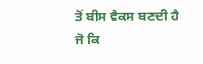ਤੋਂ ਬੀਸ ਵੈਕਸ ਬਣਦੀ ਹੈ ਜੋ ਕਿ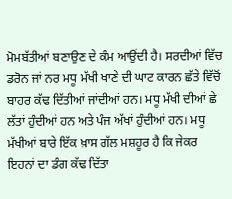ਮੋਮਬੱਤੀਆਂ ਬਣਾਉਣ ਦੇ ਕੰਮ ਆਉਂਦੀ ਹੈ। ਸਰਦੀਆਂ ਵਿੱਚ ਡਰੋਨ ਜਾਂ ਨਰ ਮਧੂ ਮੱਖੀ ਖਾਣੇ ਦੀ ਘਾਟ ਕਾਰਨ ਛੱਤੇ ਵਿੱਚੋਂ ਬਾਹਰ ਕੱਢ ਦਿੱਤੀਆਂ ਜਾਂਦੀਆਂ ਹਨ। ਮਧੂ ਮੱਖੀ ਦੀਆਂ ਛੇ ਲੱਤਾਂ ਹੁੰਦੀਆਂ ਹਨ ਅਤੇ ਪੰਜ ਅੱਖਾਂ ਹੁੰਦੀਆਂ ਹਨ। ਮਧੂ ਮੱਖੀਆਂ ਬਾਰੇ ਇੱਕ ਖ਼ਾਸ ਗੱਲ ਮਸ਼ਹੂਰ ਹੈ ਕਿ ਜੇਕਰ ਇਹਨਾਂ ਦਾ ਡੰਗ ਕੱਢ ਦਿੱਤਾ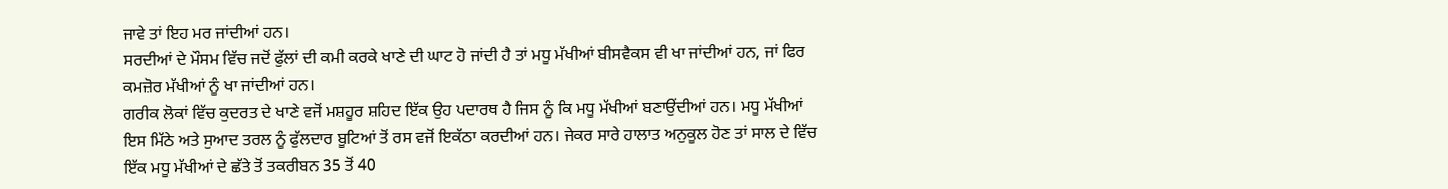ਜਾਵੇ ਤਾਂ ਇਹ ਮਰ ਜਾਂਦੀਆਂ ਹਨ।
ਸਰਦੀਆਂ ਦੇ ਮੌਸਮ ਵਿੱਚ ਜਦੋਂ ਫੁੱਲਾਂ ਦੀ ਕਮੀ ਕਰਕੇ ਖਾਣੇ ਦੀ ਘਾਟ ਹੋ ਜਾਂਦੀ ਹੈ ਤਾਂ ਮਧੂ ਮੱਖੀਆਂ ਬੀਸਵੈਕਸ ਵੀ ਖਾ ਜਾਂਦੀਆਂ ਹਨ, ਜਾਂ ਫਿਰ ਕਮਜ਼ੋਰ ਮੱਖੀਆਂ ਨੂੰ ਖਾ ਜਾਂਦੀਆਂ ਹਨ।
ਗਰੀਕ ਲੋਕਾਂ ਵਿੱਚ ਕੁਦਰਤ ਦੇ ਖਾਣੇ ਵਜੋਂ ਮਸ਼ਹੂਰ ਸ਼ਹਿਦ ਇੱਕ ਉਹ ਪਦਾਰਥ ਹੈ ਜਿਸ ਨੂੰ ਕਿ ਮਧੂ ਮੱਖੀਆਂ ਬਣਾਉਂਦੀਆਂ ਹਨ। ਮਧੂ ਮੱਖੀਆਂ ਇਸ ਮਿੱਠੇ ਅਤੇ ਸੁਆਦ ਤਰਲ ਨੂੰ ਫੁੱਲਦਾਰ ਬੂਟਿਆਂ ਤੋਂ ਰਸ ਵਜੋਂ ਇਕੱਠਾ ਕਰਦੀਆਂ ਹਨ। ਜੇਕਰ ਸਾਰੇ ਹਾਲਾਤ ਅਨੁਕੂਲ ਹੋਣ ਤਾਂ ਸਾਲ ਦੇ ਵਿੱਚ ਇੱਕ ਮਧੂ ਮੱਖੀਆਂ ਦੇ ਛੱਤੇ ਤੋਂ ਤਕਰੀਬਨ 35 ਤੋਂ 40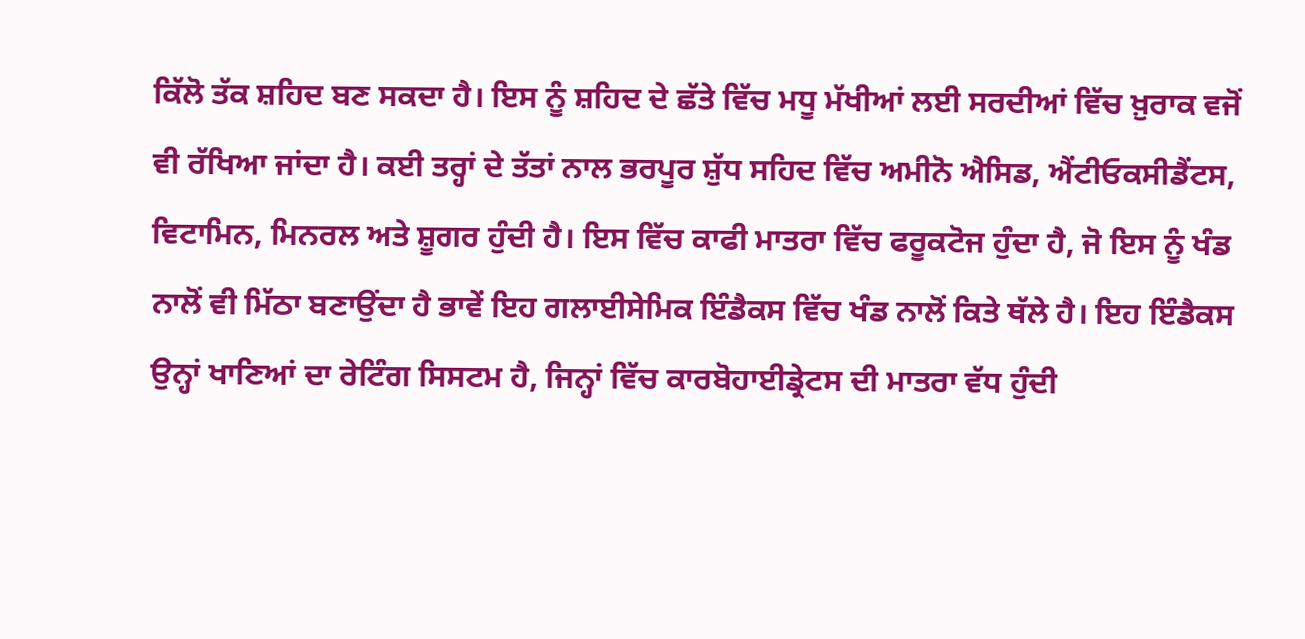ਕਿੱਲੋ ਤੱਕ ਸ਼ਹਿਦ ਬਣ ਸਕਦਾ ਹੈ। ਇਸ ਨੂੰ ਸ਼ਹਿਦ ਦੇ ਛੱਤੇ ਵਿੱਚ ਮਧੂ ਮੱਖੀਆਂ ਲਈ ਸਰਦੀਆਂ ਵਿੱਚ ਖ਼ੁਰਾਕ ਵਜੋਂ ਵੀ ਰੱਖਿਆ ਜਾਂਦਾ ਹੈ। ਕਈ ਤਰ੍ਹਾਂ ਦੇ ਤੱਤਾਂ ਨਾਲ ਭਰਪੂਰ ਸ਼ੁੱਧ ਸਹਿਦ ਵਿੱਚ ਅਮੀਨੋ ਐਸਿਡ, ਐਂਟੀਓਕਸੀਡੈਂਟਸ, ਵਿਟਾਮਿਨ, ਮਿਨਰਲ ਅਤੇ ਸ਼ੂਗਰ ਹੁੰਦੀ ਹੈ। ਇਸ ਵਿੱਚ ਕਾਫੀ ਮਾਤਰਾ ਵਿੱਚ ਫਰੂਕਟੋਜ ਹੁੰਦਾ ਹੈ, ਜੋ ਇਸ ਨੂੰ ਖੰਡ ਨਾਲੋਂ ਵੀ ਮਿੱਠਾ ਬਣਾਉਂਦਾ ਹੈ ਭਾਵੇਂ ਇਹ ਗਲਾਈਸੇਮਿਕ ਇੰਡੈਕਸ ਵਿੱਚ ਖੰਡ ਨਾਲੋਂ ਕਿਤੇ ਥੱਲੇ ਹੈ। ਇਹ ਇੰਡੈਕਸ ਉਨ੍ਹਾਂ ਖਾਣਿਆਂ ਦਾ ਰੇਟਿੰਗ ਸਿਸਟਮ ਹੈ, ਜਿਨ੍ਹਾਂ ਵਿੱਚ ਕਾਰਬੋਹਾਈਡ੍ਰੇਟਸ ਦੀ ਮਾਤਰਾ ਵੱਧ ਹੁੰਦੀ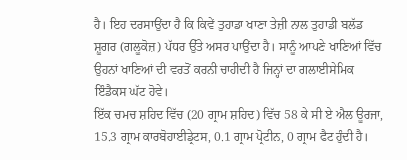ਹੈ। ਇਹ ਦਰਸਾਉਂਦਾ ਹੈ ਕਿ ਕਿਵੇਂ ਤੁਹਾਡਾ ਖਾਣਾ ਤੇਜ਼ੀ ਨਾਲ ਤੁਹਾਡੀ ਬਲੱਡ ਸ਼ੂਗਰ (ਗਲੂਕੋਜ਼) ਪੱਧਰ ਉੱਤੇ ਅਸਰ ਪਾਉਂਦਾ ਹੈ। ਸਾਨੂੰ ਆਪਣੇ ਖਾਣਿਆਂ ਵਿੱਚ ਉਹਨਾਂ ਖਾਣਿਆਂ ਦੀ ਵਰਤੋਂ ਕਰਨੀ ਚਾਹੀਦੀ ਹੈ ਜਿਨ੍ਹਾਂ ਦਾ ਗਲਾਈਸੇਮਿਕ ਇੰਡੈਕਸ ਘੱਟ ਹੋਵੇ।
ਇੱਕ ਚਮਚ ਸ਼ਹਿਦ ਵਿੱਚ (20 ਗ੍ਰਾਮ ਸ਼ਹਿਦ) ਵਿੱਚ 58 ਕੇ ਸੀ ਏ ਐਲ ਊਰਜਾ, 15.3 ਗ੍ਰਾਮ ਕਾਰਬੋਹਾਈਡ੍ਰੇਟਸ, 0.1 ਗ੍ਰਾਮ ਪ੍ਰੋਟੀਨ, 0 ਗ੍ਰਾਮ ਫੈਟ ਹੁੰਦੀ ਹੈ।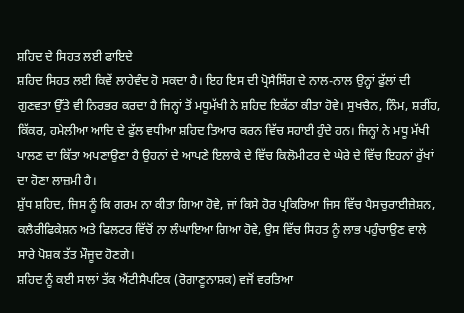ਸ਼ਹਿਦ ਦੇ ਸਿਹਤ ਲਈ ਫਾਇਦੇ
ਸ਼ਹਿਦ ਸਿਹਤ ਲਈ ਕਿਵੇਂ ਲਾਹੇਵੰਦ ਹੋ ਸਕਦਾ ਹੈ। ਇਹ ਇਸ ਦੀ ਪ੍ਰੋਸੈਸਿੰਗ ਦੇ ਨਾਲ-ਨਾਲ ਉਨ੍ਹਾਂ ਫੁੱਲਾਂ ਦੀ ਗੁਣਵਤਾ ਉੱਤੇ ਵੀ ਨਿਰਭਰ ਕਰਦਾ ਹੈ ਜਿਨ੍ਹਾਂ ਤੋਂ ਮਧੂਮੱਖੀ ਨੇ ਸ਼ਹਿਦ ਇਕੱਠਾ ਕੀਤਾ ਹੋਵੇ। ਸੁਖਚੈਨ, ਨਿੰਮ, ਸ਼ਰੀਂਹ, ਕਿੱਕਰ, ਹਮੇਲੀਆ ਆਦਿ ਦੇ ਫੁੱਲ ਵਧੀਆ ਸ਼ਹਿਦ ਤਿਆਰ ਕਰਨ ਵਿੱਚ ਸਹਾਈ ਹੁੰਦੇ ਹਨ। ਜਿਨ੍ਹਾਂ ਨੇ ਮਧੂ ਮੱਖੀ ਪਾਲਣ ਦਾ ਕਿੱਤਾ ਅਪਣਾਉਣਾ ਹੈ ਉਹਨਾਂ ਦੇ ਆਪਣੇ ਇਲਾਕੇ ਦੇ ਵਿੱਚ ਕਿਲੋਮੀਟਰ ਦੇ ਘੇਰੇ ਦੇ ਵਿੱਚ ਇਹਨਾਂ ਰੁੱਖਾਂ ਦਾ ਹੋਣਾ ਲਾਜ਼ਮੀ ਹੈ।
ਸ਼ੁੱਧ ਸ਼ਹਿਦ, ਜਿਸ ਨੂੰ ਕਿ ਗਰਮ ਨਾ ਕੀਤਾ ਗਿਆ ਹੋਵੇ, ਜਾਂ ਕਿਸੇ ਹੋਰ ਪ੍ਰਕਿਰਿਆ ਜਿਸ ਵਿੱਚ ਪੈਸਚੁਰਾਈਜ਼ੇਸ਼ਨ, ਕਲੈਰੀਫਿਕੇਸ਼ਨ ਅਤੇ ਫਿਲਟਰ ਵਿੱਚੋਂ ਨਾ ਲੰਘਾਇਆ ਗਿਆ ਹੋਵੇ, ਉਸ ਵਿੱਚ ਸਿਹਤ ਨੂੰ ਲਾਭ ਪਹੁੰਚਾਉਣ ਵਾਲੇ ਸਾਰੇ ਪੋਸ਼ਕ ਤੱਤ ਮੌਜੂਦ ਹੋਣਗੇ।
ਸ਼ਹਿਦ ਨੂੰ ਕਈ ਸਾਲਾਂ ਤੱਕ ਐਂਟੀਸੈਪਟਿਕ (ਰੋਗਾਣੂਨਾਸ਼ਕ) ਵਜੋਂ ਵਰਤਿਆ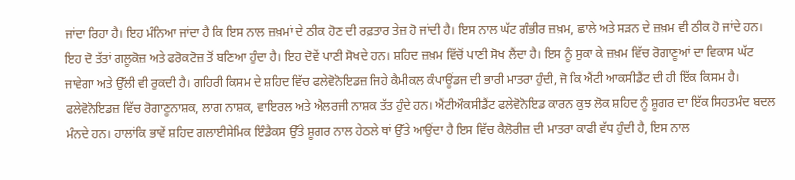ਜਾਂਦਾ ਰਿਹਾ ਹੈ। ਇਹ ਮੰਨਿਆ ਜਾਂਦਾ ਹੈ ਕਿ ਇਸ ਨਾਲ ਜ਼ਖ਼ਮਾਂ ਦੇ ਠੀਕ ਹੋਣ ਦੀ ਰਫ਼ਤਾਰ ਤੇਜ਼ ਹੋ ਜਾਂਦੀ ਹੈ। ਇਸ ਨਾਲ ਘੱਟ ਗੰਭੀਰ ਜ਼ਖ਼ਮ, ਛਾਲੇ ਅਤੇ ਸੜਨ ਦੇ ਜ਼ਖ਼ਮ ਵੀ ਠੀਕ ਹੋ ਜਾਂਦੇ ਹਨ। ਇਹ ਦੋ ਤੱਤਾਂ ਗਲੂਕੋਜ਼ ਅਤੇ ਫਰੋਕਟੋਜ਼ ਤੋਂ ਬਣਿਆ ਹੁੰਦਾ ਹੈ। ਇਹ ਦੋਵੇਂ ਪਾਣੀ ਸੋਖਦੇ ਹਨ। ਸ਼ਹਿਦ ਜ਼ਖ਼ਮ ਵਿੱਚੋਂ ਪਾਣੀ ਸੋਖ ਲੈਂਦਾ ਹੈ। ਇਸ ਨੂੰ ਸੁਕਾ ਕੇ ਜ਼ਖ਼ਮ ਵਿੱਚ ਰੋਗਾਣੂਆਂ ਦਾ ਵਿਕਾਸ ਘੱਟ ਜਾਵੇਗਾ ਅਤੇ ਉੱਲੀ ਵੀ ਰੁਕਦੀ ਹੈ। ਗਹਿਰੀ ਕਿਸਮ ਦੇ ਸ਼ਹਿਦ ਵਿੱਚ ਫਲੇਵੋਨੋਇਡਜ਼ ਜਿਹੇ ਕੈਮੀਕਲ ਕੰਪਾਊਂਡਜ ਦੀ ਭਾਰੀ ਮਾਤਰਾ ਹੁੰਦੀ, ਜੋ ਕਿ ਐਂਟੀ ਆਕਸੀਡੈਂਟ ਦੀ ਹੀ ਇੱਕ ਕਿਸਮ ਹੈ। ਫਲੇਵੋਨੋਇਡਜ਼ ਵਿੱਚ ਰੋਗਾਣੂਨਾਸ਼ਕ, ਲਾਗ ਨਾਸ਼ਕ, ਵਾਇਰਲ ਅਤੇ ਐਲਰਜੀ ਨਾਸ਼ਕ ਤੱਤ ਹੁੰਦੇ ਹਨ। ਐਂਟੀਔਕਸੀਡੈਂਟ ਫਲੇਵੋਨੋਇਡ ਕਾਰਨ ਕੁਝ ਲੋਕ ਸ਼ਹਿਦ ਨੂੰ ਸ਼ੂਗਰ ਦਾ ਇੱਕ ਸਿਹਤਮੰਦ ਬਦਲ ਮੰਨਦੇ ਹਨ। ਹਾਲਾਂਕਿ ਭਾਵੇਂ ਸ਼ਹਿਦ ਗਲਾਈਸੇਮਿਕ ਇੰਡੈਕਸ ਉੱਤੇ ਸ਼ੂਗਰ ਨਾਲ ਹੇਠਲੇ ਥਾਂ ਉੱਤੇ ਆਉਂਦਾ ਹੈ ਇਸ ਵਿੱਚ ਕੈਲੋਰੀਜ਼ ਦੀ ਮਾਤਰਾ ਕਾਫੀ ਵੱਧ ਹੁੰਦੀ ਹੈ, ਇਸ ਨਾਲ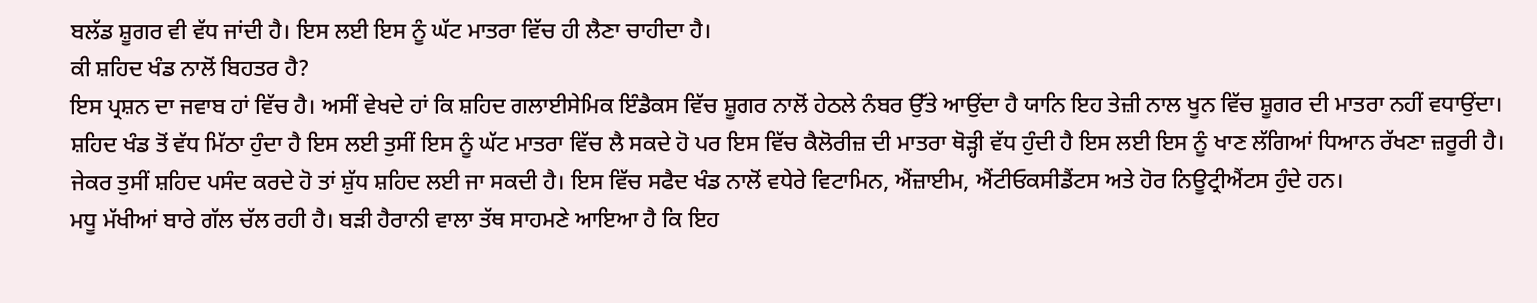ਬਲੱਡ ਸ਼ੂਗਰ ਵੀ ਵੱਧ ਜਾਂਦੀ ਹੈ। ਇਸ ਲਈ ਇਸ ਨੂੰ ਘੱਟ ਮਾਤਰਾ ਵਿੱਚ ਹੀ ਲੈਣਾ ਚਾਹੀਦਾ ਹੈ।
ਕੀ ਸ਼ਹਿਦ ਖੰਡ ਨਾਲੋਂ ਬਿਹਤਰ ਹੈ?
ਇਸ ਪ੍ਰਸ਼ਨ ਦਾ ਜਵਾਬ ਹਾਂ ਵਿੱਚ ਹੈ। ਅਸੀਂ ਵੇਖਦੇ ਹਾਂ ਕਿ ਸ਼ਹਿਦ ਗਲਾਈਸੇਮਿਕ ਇੰਡੈਕਸ ਵਿੱਚ ਸ਼ੂਗਰ ਨਾਲੋਂ ਹੇਠਲੇ ਨੰਬਰ ਉੱਤੇ ਆਉਂਦਾ ਹੈ ਯਾਨਿ ਇਹ ਤੇਜ਼ੀ ਨਾਲ ਖੂਨ ਵਿੱਚ ਸ਼ੂਗਰ ਦੀ ਮਾਤਰਾ ਨਹੀਂ ਵਧਾਉਂਦਾ। ਸ਼ਹਿਦ ਖੰਡ ਤੋਂ ਵੱਧ ਮਿੱਠਾ ਹੁੰਦਾ ਹੈ ਇਸ ਲਈ ਤੁਸੀਂ ਇਸ ਨੂੰ ਘੱਟ ਮਾਤਰਾ ਵਿੱਚ ਲੈ ਸਕਦੇ ਹੋ ਪਰ ਇਸ ਵਿੱਚ ਕੈਲੋਰੀਜ਼ ਦੀ ਮਾਤਰਾ ਥੋੜ੍ਹੀ ਵੱਧ ਹੁੰਦੀ ਹੈ ਇਸ ਲਈ ਇਸ ਨੂੰ ਖਾਣ ਲੱਗਿਆਂ ਧਿਆਨ ਰੱਖਣਾ ਜ਼ਰੂਰੀ ਹੈ। ਜੇਕਰ ਤੁਸੀਂ ਸ਼ਹਿਦ ਪਸੰਦ ਕਰਦੇ ਹੋ ਤਾਂ ਸ਼ੁੱਧ ਸ਼ਹਿਦ ਲਈ ਜਾ ਸਕਦੀ ਹੈ। ਇਸ ਵਿੱਚ ਸਫੈਦ ਖੰਡ ਨਾਲੋਂ ਵਧੇਰੇ ਵਿਟਾਮਿਨ, ਐਂਜ਼ਾਈਮ, ਐਂਟੀਓਕਸੀਡੈਂਟਸ ਅਤੇ ਹੋਰ ਨਿਊਟ੍ਰੀਐਂਟਸ ਹੁੰਦੇ ਹਨ।
ਮਧੂ ਮੱਖੀਆਂ ਬਾਰੇ ਗੱਲ ਚੱਲ ਰਹੀ ਹੈ। ਬੜੀ ਹੈਰਾਨੀ ਵਾਲਾ ਤੱਥ ਸਾਹਮਣੇ ਆਇਆ ਹੈ ਕਿ ਇਹ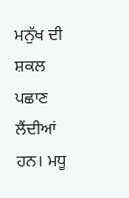ਮਨੁੱਖ ਦੀ ਸ਼ਕਲ ਪਛਾਣ ਲੈਂਦੀਆਂ ਹਨ। ਮਧੂ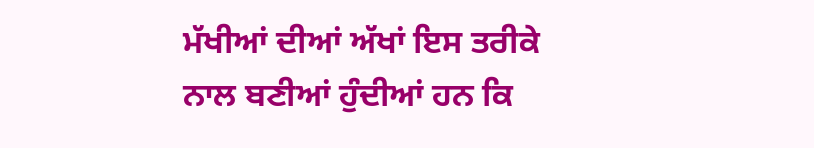ਮੱਖੀਆਂ ਦੀਆਂ ਅੱਖਾਂ ਇਸ ਤਰੀਕੇ ਨਾਲ ਬਣੀਆਂ ਹੁੰਦੀਆਂ ਹਨ ਕਿ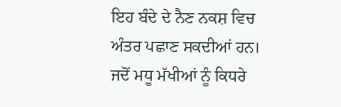ਇਹ ਬੰਦੇ ਦੇ ਨੈਣ ਨਕਸ਼ ਵਿਚ ਅੰਤਰ ਪਛਾਣ ਸਕਦੀਆਂ ਹਨ। ਜਦੋਂ ਮਧੂ ਮੱਖੀਆਂ ਨੂੰ ਕਿਧਰੇ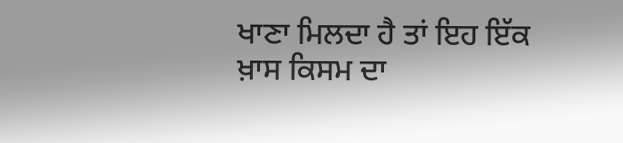ਖਾਣਾ ਮਿਲਦਾ ਹੈ ਤਾਂ ਇਹ ਇੱਕ ਖ਼ਾਸ ਕਿਸਮ ਦਾ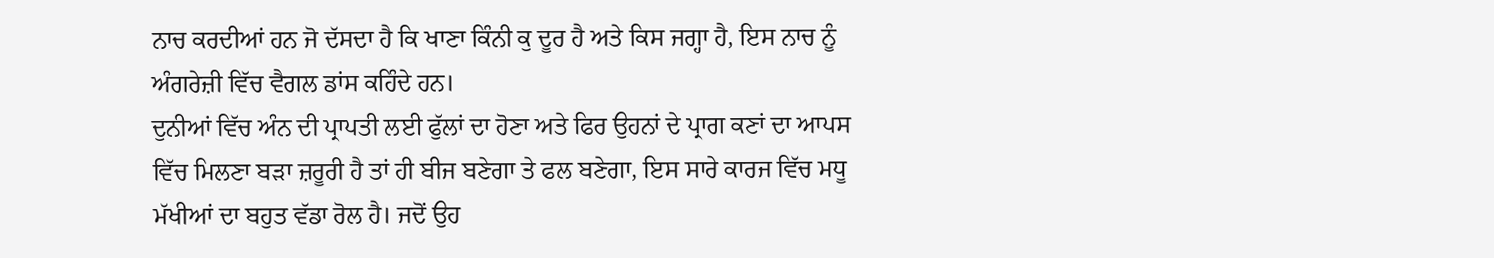ਨਾਚ ਕਰਦੀਆਂ ਹਨ ਜੋ ਦੱਸਦਾ ਹੈ ਕਿ ਖਾਣਾ ਕਿੰਨੀ ਕੁ ਦੂਰ ਹੈ ਅਤੇ ਕਿਸ ਜਗ੍ਹਾ ਹੈ, ਇਸ ਨਾਚ ਨੂੰ ਅੰਗਰੇਜ਼ੀ ਵਿੱਚ ਵੈਗਲ ਡਾਂਸ ਕਹਿੰਦੇ ਹਨ।
ਦੁਨੀਆਂ ਵਿੱਚ ਅੰਨ ਦੀ ਪ੍ਰਾਪਤੀ ਲਈ ਫੁੱਲਾਂ ਦਾ ਹੋਣਾ ਅਤੇ ਫਿਰ ਉਹਨਾਂ ਦੇ ਪ੍ਰਾਗ ਕਣਾਂ ਦਾ ਆਪਸ ਵਿੱਚ ਮਿਲਣਾ ਬੜਾ ਜ਼ਰੂਰੀ ਹੈ ਤਾਂ ਹੀ ਬੀਜ ਬਣੇਗਾ ਤੇ ਫਲ ਬਣੇਗਾ, ਇਸ ਸਾਰੇ ਕਾਰਜ ਵਿੱਚ ਮਧੂ ਮੱਖੀਆਂ ਦਾ ਬਹੁਤ ਵੱਡਾ ਰੋਲ ਹੈ। ਜਦੋਂ ਉਹ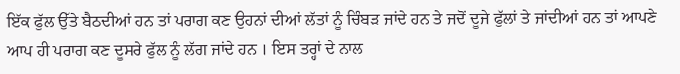ਇੱਕ ਫੁੱਲ ਉੱਤੇ ਬੈਠਦੀਆਂ ਹਨ ਤਾਂ ਪਰਾਗ ਕਣ ਉਹਨਾਂ ਦੀਆਂ ਲੱਤਾਂ ਨੂੰ ਚਿੰਬੜ ਜਾਂਦੇ ਹਨ ਤੇ ਜਦੋਂ ਦੂਜੇ ਫੁੱਲਾਂ ਤੇ ਜਾਂਦੀਆਂ ਹਨ ਤਾਂ ਆਪਣੇ ਆਪ ਹੀ ਪਰਾਗ ਕਣ ਦੂਸਰੇ ਫੁੱਲ ਨੂੰ ਲੱਗ ਜਾਂਦੇ ਹਨ । ਇਸ ਤਰ੍ਹਾਂ ਦੇ ਨਾਲ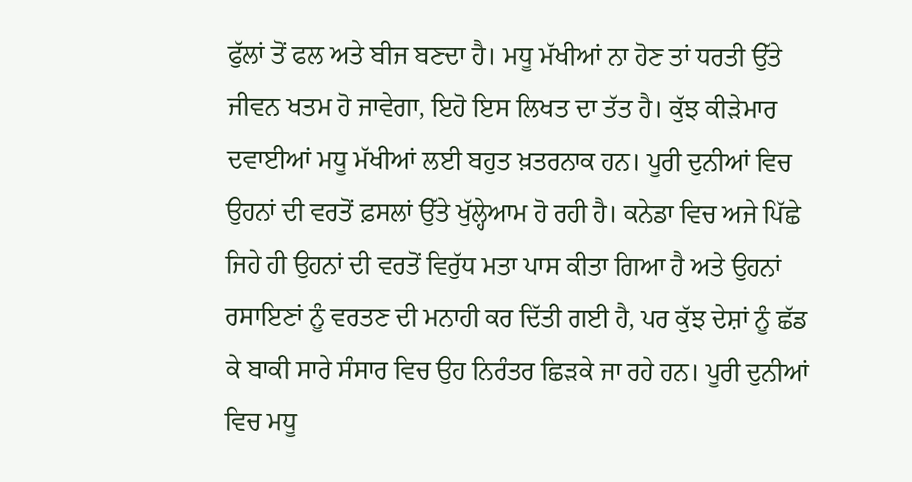ਫੁੱਲਾਂ ਤੋਂ ਫਲ ਅਤੇ ਬੀਜ ਬਣਦਾ ਹੈ। ਮਧੂ ਮੱਖੀਆਂ ਨਾ ਹੋਣ ਤਾਂ ਧਰਤੀ ਉੱਤੇ ਜੀਵਨ ਖਤਮ ਹੋ ਜਾਵੇਗਾ, ਇਹੋ ਇਸ ਲਿਖਤ ਦਾ ਤੱਤ ਹੈ। ਕੁੱਝ ਕੀੜੇਮਾਰ ਦਵਾਈਆਂ ਮਧੂ ਮੱਖੀਆਂ ਲਈ ਬਹੁਤ ਖ਼ਤਰਨਾਕ ਹਨ। ਪੂਰੀ ਦੁਨੀਆਂ ਵਿਚ ਉਹਨਾਂ ਦੀ ਵਰਤੋਂ ਫ਼ਸਲਾਂ ਉੱਤੇ ਖੁੱਲ੍ਹੇਆਮ ਹੋ ਰਹੀ ਹੈ। ਕਨੇਡਾ ਵਿਚ ਅਜੇ ਪਿੱਛੇ ਜਿਹੇ ਹੀ ਉਹਨਾਂ ਦੀ ਵਰਤੋਂ ਵਿਰੁੱਧ ਮਤਾ ਪਾਸ ਕੀਤਾ ਗਿਆ ਹੈ ਅਤੇ ਉਹਨਾਂ ਰਸਾਇਣਾਂ ਨੂੰ ਵਰਤਣ ਦੀ ਮਨਾਹੀ ਕਰ ਦਿੱਤੀ ਗਈ ਹੈ, ਪਰ ਕੁੱਝ ਦੇਸ਼ਾਂ ਨੂੰ ਛੱਡ ਕੇ ਬਾਕੀ ਸਾਰੇ ਸੰਸਾਰ ਵਿਚ ਉਹ ਨਿਰੰਤਰ ਛਿੜਕੇ ਜਾ ਰਹੇ ਹਨ। ਪੂਰੀ ਦੁਨੀਆਂ ਵਿਚ ਮਧੂ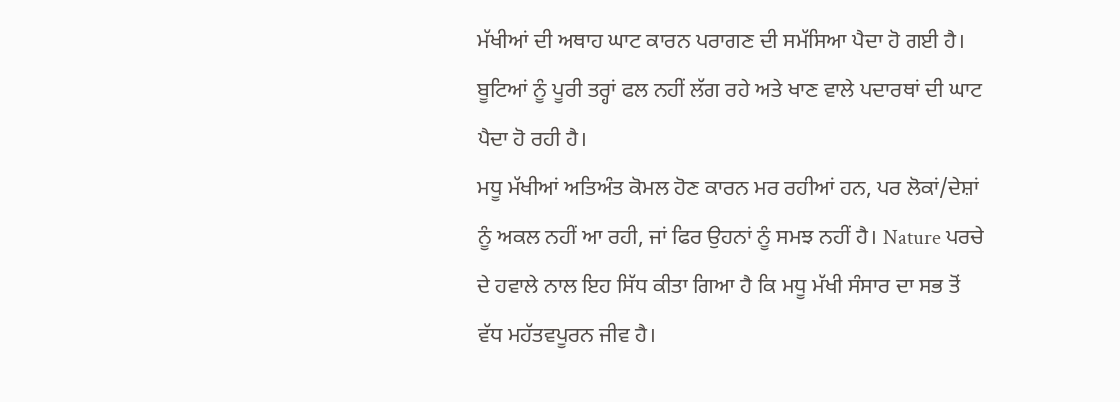ਮੱਖੀਆਂ ਦੀ ਅਥਾਹ ਘਾਟ ਕਾਰਨ ਪਰਾਗਣ ਦੀ ਸਮੱਸਿਆ ਪੈਦਾ ਹੋ ਗਈ ਹੈ। ਬੂਟਿਆਂ ਨੂੰ ਪੂਰੀ ਤਰ੍ਹਾਂ ਫਲ ਨਹੀਂ ਲੱਗ ਰਹੇ ਅਤੇ ਖਾਣ ਵਾਲੇ ਪਦਾਰਥਾਂ ਦੀ ਘਾਟ ਪੈਦਾ ਹੋ ਰਹੀ ਹੈ।
ਮਧੂ ਮੱਖੀਆਂ ਅਤਿਅੰਤ ਕੋਮਲ ਹੋਣ ਕਾਰਨ ਮਰ ਰਹੀਆਂ ਹਨ, ਪਰ ਲੋਕਾਂ/ਦੇਸ਼ਾਂ ਨੂੰ ਅਕਲ ਨਹੀਂ ਆ ਰਹੀ, ਜਾਂ ਫਿਰ ਉਹਨਾਂ ਨੂੰ ਸਮਝ ਨਹੀਂ ਹੈ। Nature ਪਰਚੇ ਦੇ ਹਵਾਲੇ ਨਾਲ ਇਹ ਸਿੱਧ ਕੀਤਾ ਗਿਆ ਹੈ ਕਿ ਮਧੂ ਮੱਖੀ ਸੰਸਾਰ ਦਾ ਸਭ ਤੋਂ ਵੱਧ ਮਹੱਤਵਪੂਰਨ ਜੀਵ ਹੈ।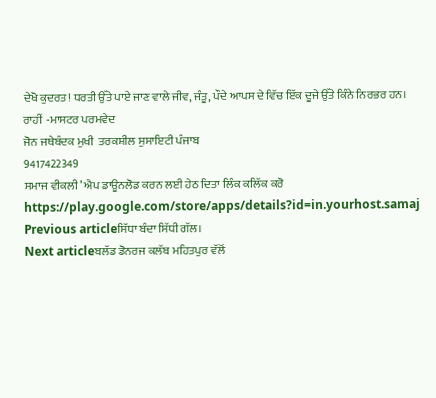ਦੇਖੋ ਕੁਦਰਤ! ਧਰਤੀ ਉੱਤੇ ਪਾਏ ਜਾਣ ਵਾਲੇ ਜੀਵ, ਜੰਤੂ, ਪੌਦੇ ਆਪਸ ਦੇ ਵਿੱਚ ਇੱਕ ਦੂਜੇ ਉੱਤੇ ਕਿੰਨੇ ਨਿਰਭਰ ਹਨ।
ਰਾਹੀਂ  -ਮਾਸਟਰ ਪਰਮਵੇਦ
ਜੋਨ ਜਥੇਬੰਦਕ ਮੁਖੀ  ਤਰਕਸ਼ੀਲ ਸੁਸਾਇਟੀ ਪੰਜਾਬ
9417422349
ਸਮਾਜ ਵੀਕਲੀ’ ਐਪ ਡਾਊਨਲੋਡ ਕਰਨ ਲਈ ਹੇਠ ਦਿਤਾ ਲਿੰਕ ਕਲਿੱਕ ਕਰੋ
https://play.google.com/store/apps/details?id=in.yourhost.samaj
Previous articleਸਿੱਧਾ ਬੰਦਾ ਸਿੱਧੀ ਗੱਲ।
Next articleਬਲੱਡ ਡੋਨਰਜ ਕਲੱਬ ਮਹਿਤਪੁਰ ਵੱਲੋਂ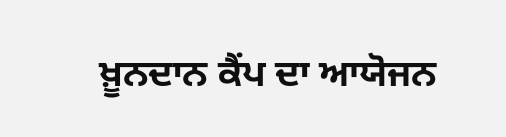ਖ਼ੂਨਦਾਨ ਕੈਂਪ ਦਾ ਆਯੋਜਨ